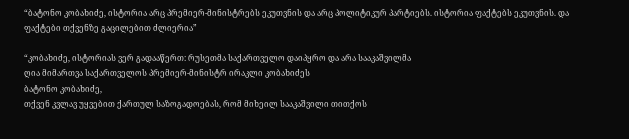“ბატონო კობახიძე, ისტორია არც პრემიერ-მინისტრებს ეკუთვნის და არც პოლიტიკურ პარტიებს. ისტორია ფაქტებს ეკუთვნის. და ფაქტები თქვენზე გაცილებით ძლიერია”

“კობახიძე, ისტორიას ვერ გადააწერთ: რუსეთმა საქართველო დაიპყრო და არა სააკაშვილმა
ღია მიმართვა საქართველოს პრემიერ-მინისტრ ირაკლი კობახიძეს
ბატონო კობახიძე,
თქვენ კვლავ უყვებით ქართულ საზოგადოებას, რომ მიხეილ სააკაშვილი თითქოს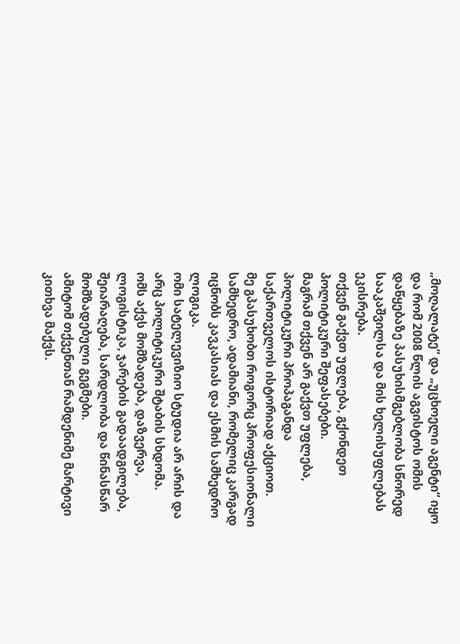„მოღალატე“ და „უცხოელი აგენტი“ იყო და რომ 2008 წლის აგვისტოს ომის დაწყებაზე პასუხისმგებლობა სწორედ სააკაშვილსა და მის ხელისუფლებას ეკისრება.
თქვენ გაქვთ უფლება, გქონდეთ პოლიტიკური შეფასებები.
მაგრამ თქვენ არ გაქვთ უფლება, პოლიტიკური პროპაგანდა საქართველოს ისტორიად აქციოთ.
მე გპასუხობთ როგორც პროფესიონალი სამხედრო, ადამიანი, რომელიც კარგად იცნობს კავკასიას და ესმის სამხედრო ლოგიკა.
ომი სატელევიზიო სტუდია არ არის და არც პოლიტიკური შტაბის სხდომა.
ომს აქვს მომზადება, დაზვერვა, ლოგისტიკა, ჯარების გადაადგილება, შეიარაღება, სარდლობა და წინასწარ მომზადებული გეგმები.
ამიტომ თქვენთან რამდენიმე მარტივი კითხვა მაქვს.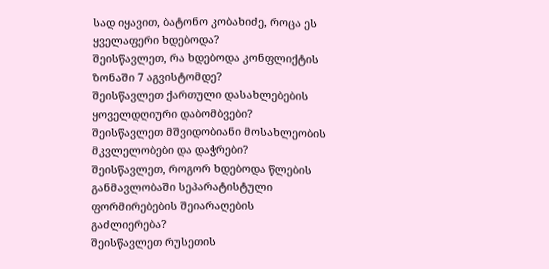სად იყავით, ბატონო კობახიძე, როცა ეს ყველაფერი ხდებოდა?
შეისწავლეთ, რა ხდებოდა კონფლიქტის ზონაში 7 აგვისტომდე?
შეისწავლეთ ქართული დასახლებების ყოველდღიური დაბომბვები?
შეისწავლეთ მშვიდობიანი მოსახლეობის მკვლელობები და დაჭრები?
შეისწავლეთ, როგორ ხდებოდა წლების განმავლობაში სეპარატისტული ფორმირებების შეიარაღების გაძლიერება?
შეისწავლეთ რუსეთის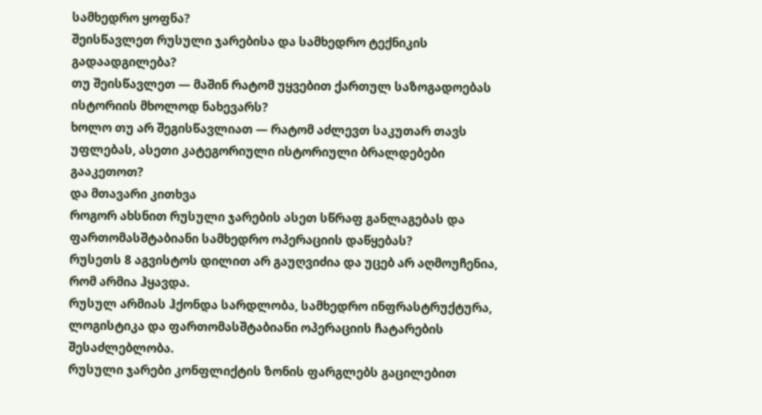სამხედრო ყოფნა?
შეისწავლეთ რუსული ჯარებისა და სამხედრო ტექნიკის გადაადგილება?
თუ შეისწავლეთ — მაშინ რატომ უყვებით ქართულ საზოგადოებას ისტორიის მხოლოდ ნახევარს?
ხოლო თუ არ შეგისწავლიათ — რატომ აძლევთ საკუთარ თავს უფლებას, ასეთი კატეგორიული ისტორიული ბრალდებები გააკეთოთ?
და მთავარი კითხვა
როგორ ახსნით რუსული ჯარების ასეთ სწრაფ განლაგებას და ფართომასშტაბიანი სამხედრო ოპერაციის დაწყებას?
რუსეთს 8 აგვისტოს დილით არ გაუღვიძია და უცებ არ აღმოუჩენია, რომ არმია ჰყავდა.
რუსულ არმიას ჰქონდა სარდლობა, სამხედრო ინფრასტრუქტურა, ლოგისტიკა და ფართომასშტაბიანი ოპერაციის ჩატარების შესაძლებლობა.
რუსული ჯარები კონფლიქტის ზონის ფარგლებს გაცილებით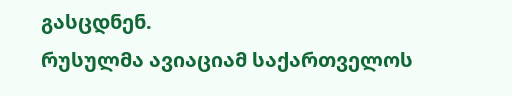გასცდნენ.
რუსულმა ავიაციამ საქართველოს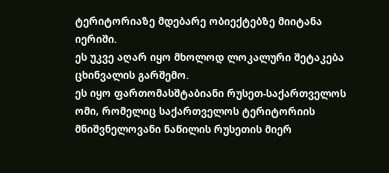ტერიტორიაზე მდებარე ობიექტებზე მიიტანა იერიში.
ეს უკვე აღარ იყო მხოლოდ ლოკალური შეტაკება ცხინვალის გარშემო.
ეს იყო ფართომასშტაბიანი რუსეთ-საქართველოს ომი, რომელიც საქართველოს ტერიტორიის მნიშვნელოვანი ნაწილის რუსეთის მიერ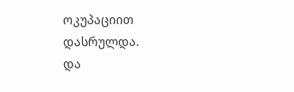ოკუპაციით დასრულდა.
და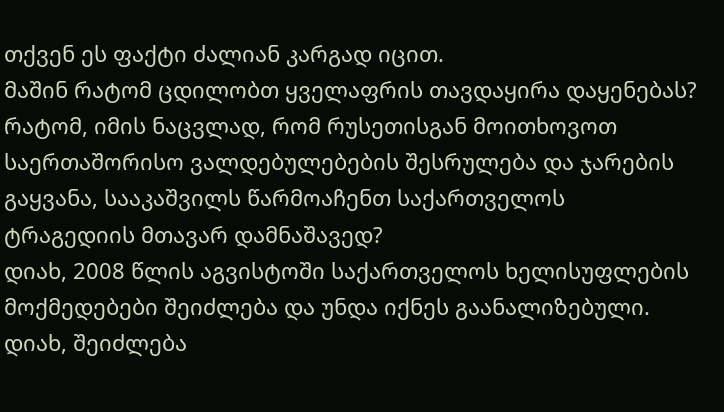თქვენ ეს ფაქტი ძალიან კარგად იცით.
მაშინ რატომ ცდილობთ ყველაფრის თავდაყირა დაყენებას?
რატომ, იმის ნაცვლად, რომ რუსეთისგან მოითხოვოთ საერთაშორისო ვალდებულებების შესრულება და ჯარების გაყვანა, სააკაშვილს წარმოაჩენთ საქართველოს ტრაგედიის მთავარ დამნაშავედ?
დიახ, 2008 წლის აგვისტოში საქართველოს ხელისუფლების მოქმედებები შეიძლება და უნდა იქნეს გაანალიზებული.
დიახ, შეიძლება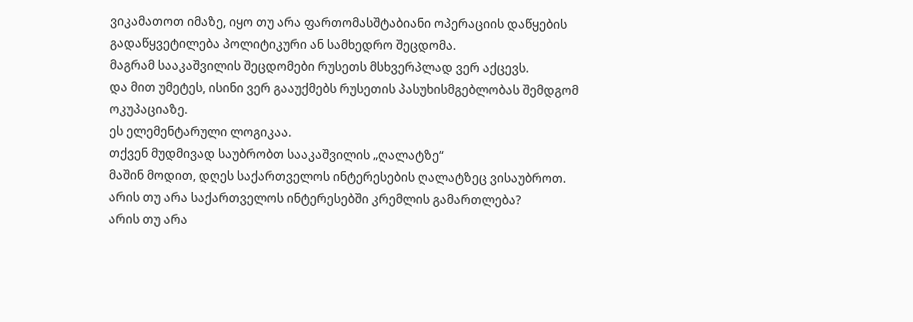ვიკამათოთ იმაზე, იყო თუ არა ფართომასშტაბიანი ოპერაციის დაწყების გადაწყვეტილება პოლიტიკური ან სამხედრო შეცდომა.
მაგრამ სააკაშვილის შეცდომები რუსეთს მსხვერპლად ვერ აქცევს.
და მით უმეტეს, ისინი ვერ გააუქმებს რუსეთის პასუხისმგებლობას შემდგომ ოკუპაციაზე.
ეს ელემენტარული ლოგიკაა.
თქვენ მუდმივად საუბრობთ სააკაშვილის „ღალატზე“
მაშინ მოდით, დღეს საქართველოს ინტერესების ღალატზეც ვისაუბროთ.
არის თუ არა საქართველოს ინტერესებში კრემლის გამართლება?
არის თუ არა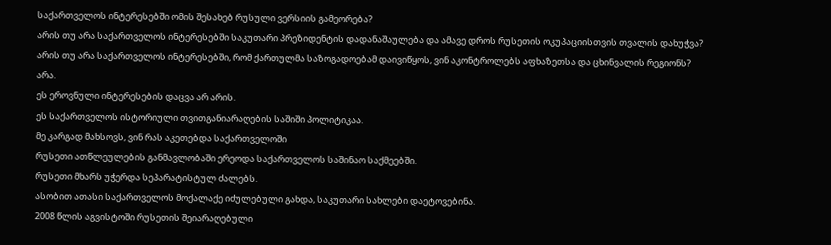საქართველოს ინტერესებში ომის შესახებ რუსული ვერსიის გამეორება?
არის თუ არა საქართველოს ინტერესებში საკუთარი პრეზიდენტის დადანაშაულება და ამავე დროს რუსეთის ოკუპაციისთვის თვალის დახუჭვა?
არის თუ არა საქართველოს ინტერესებში, რომ ქართულმა საზოგადოებამ დაივიწყოს, ვინ აკონტროლებს აფხაზეთსა და ცხინვალის რეგიონს?
არა.
ეს ეროვნული ინტერესების დაცვა არ არის.
ეს საქართველოს ისტორიული თვითგანიარაღების საშიში პოლიტიკაა.
მე კარგად მახსოვს, ვინ რას აკეთებდა საქართველოში
რუსეთი ათწლეულების განმავლობაში ერეოდა საქართველოს საშინაო საქმეებში.
რუსეთი მხარს უჭერდა სეპარატისტულ ძალებს.
ასობით ათასი საქართველოს მოქალაქე იძულებული გახდა, საკუთარი სახლები დაეტოვებინა.
2008 წლის აგვისტოში რუსეთის შეიარაღებული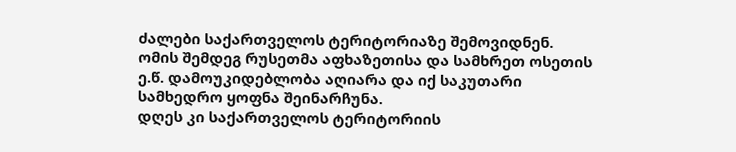ძალები საქართველოს ტერიტორიაზე შემოვიდნენ.
ომის შემდეგ რუსეთმა აფხაზეთისა და სამხრეთ ოსეთის ე.წ. დამოუკიდებლობა აღიარა და იქ საკუთარი სამხედრო ყოფნა შეინარჩუნა.
დღეს კი საქართველოს ტერიტორიის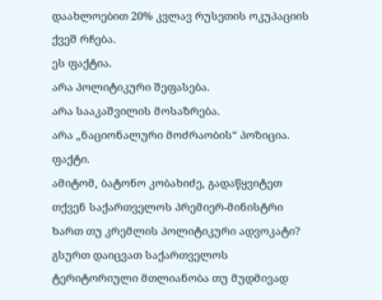დაახლოებით 20% კვლავ რუსეთის ოკუპაციის ქვეშ რჩება.
ეს ფაქტია.
არა პოლიტიკური შეფასება.
არა სააკაშვილის მოსაზრება.
არა „ნაციონალური მოძრაობის“ პოზიცია.
ფაქტი.
ამიტომ, ბატონო კობახიძე, გადაწყვიტეთ
თქვენ საქართველოს პრემიერ-მინისტრი ხართ თუ კრემლის პოლიტიკური ადვოკატი?
გსურთ დაიცვათ საქართველოს ტერიტორიული მთლიანობა თუ მუდმივად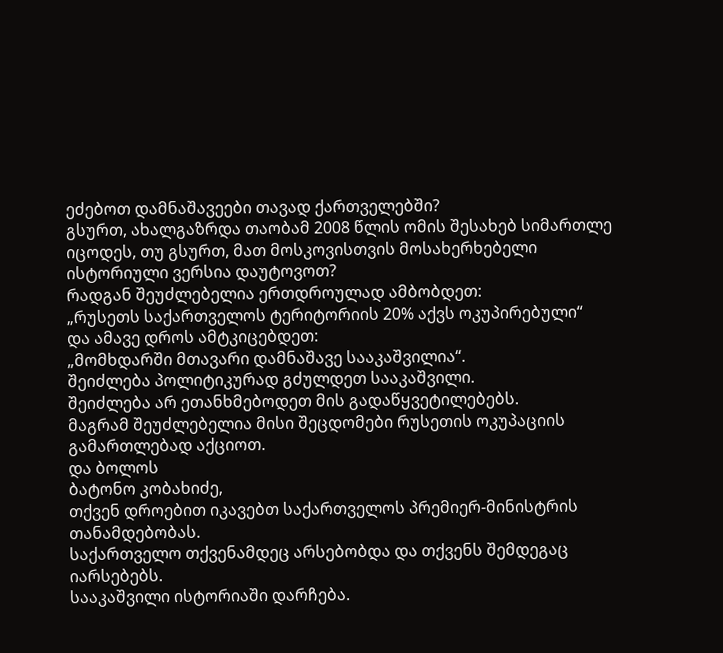ეძებოთ დამნაშავეები თავად ქართველებში?
გსურთ, ახალგაზრდა თაობამ 2008 წლის ომის შესახებ სიმართლე იცოდეს, თუ გსურთ, მათ მოსკოვისთვის მოსახერხებელი ისტორიული ვერსია დაუტოვოთ?
რადგან შეუძლებელია ერთდროულად ამბობდეთ:
„რუსეთს საქართველოს ტერიტორიის 20% აქვს ოკუპირებული“
და ამავე დროს ამტკიცებდეთ:
„მომხდარში მთავარი დამნაშავე სააკაშვილია“.
შეიძლება პოლიტიკურად გძულდეთ სააკაშვილი.
შეიძლება არ ეთანხმებოდეთ მის გადაწყვეტილებებს.
მაგრამ შეუძლებელია მისი შეცდომები რუსეთის ოკუპაციის გამართლებად აქციოთ.
და ბოლოს
ბატონო კობახიძე,
თქვენ დროებით იკავებთ საქართველოს პრემიერ-მინისტრის თანამდებობას.
საქართველო თქვენამდეც არსებობდა და თქვენს შემდეგაც იარსებებს.
სააკაშვილი ისტორიაში დარჩება.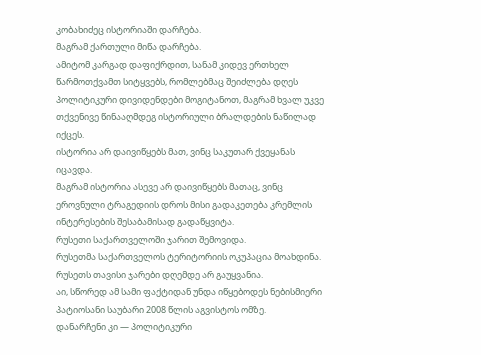კობახიძეც ისტორიაში დარჩება.
მაგრამ ქართული მიწა დარჩება.
ამიტომ კარგად დაფიქრდით, სანამ კიდევ ერთხელ წარმოთქვამთ სიტყვებს, რომლებმაც შეიძლება დღეს პოლიტიკური დივიდენდები მოგიტანოთ, მაგრამ ხვალ უკვე თქვენივე წინააღმდეგ ისტორიული ბრალდების ნაწილად იქცეს.
ისტორია არ დაივიწყებს მათ, ვინც საკუთარ ქვეყანას იცავდა.
მაგრამ ისტორია ასევე არ დაივიწყებს მათაც, ვინც ეროვნული ტრაგედიის დროს მისი გადაკეთება კრემლის ინტერესების შესაბამისად გადაწყვიტა.
რუსეთი საქართველოში ჯარით შემოვიდა.
რუსეთმა საქართველოს ტერიტორიის ოკუპაცია მოახდინა.
რუსეთს თავისი ჯარები დღემდე არ გაუყვანია.
აი, სწორედ ამ სამი ფაქტიდან უნდა იწყებოდეს ნებისმიერი პატიოსანი საუბარი 2008 წლის აგვისტოს ომზე.
დანარჩენი კი — პოლიტიკური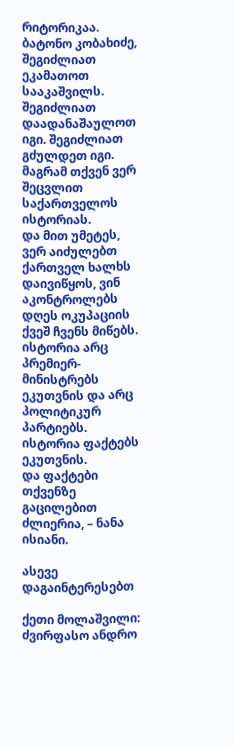რიტორიკაა.
ბატონო კობახიძე, შეგიძლიათ ეკამათოთ სააკაშვილს. შეგიძლიათ დაადანაშაულოთ იგი. შეგიძლიათ გძულდეთ იგი.
მაგრამ თქვენ ვერ შეცვლით საქართველოს ისტორიას.
და მით უმეტეს, ვერ აიძულებთ ქართველ ხალხს დაივიწყოს, ვინ აკონტროლებს დღეს ოკუპაციის ქვეშ ჩვენს მიწებს.
ისტორია არც პრემიერ-მინისტრებს ეკუთვნის და არც პოლიტიკურ პარტიებს. ისტორია ფაქტებს ეკუთვნის.
და ფაქტები თქვენზე გაცილებით ძლიერია, – ნანა ისიანი.

ასევე დაგაინტერესებთ

ქეთი მოლაშვილი: ძვირფასო ანდრო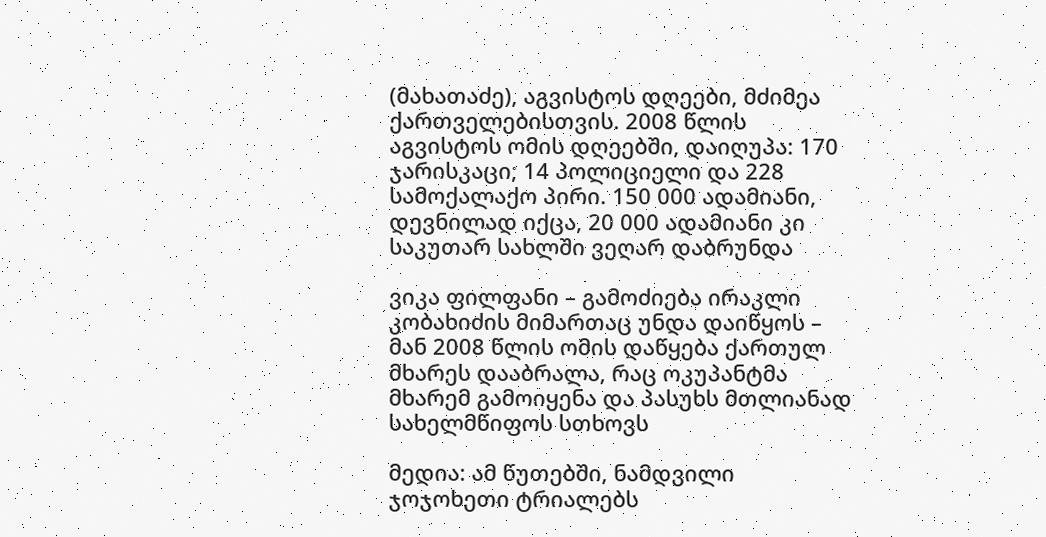(მახათაძე), აგვისტოს დღეები, მძიმეა ქართველებისთვის. 2008 წლის აგვისტოს ომის დღეებში, დაიღუპა: 170 ჯარისკაცი; 14 პოლიციელი და 228 სამოქალაქო პირი. 150 000 ადამიანი, დევნილად იქცა, 20 000 ადამიანი კი საკუთარ სახლში ვეღარ დაბრუნდა

ვიკა ფილფანი – გამოძიება ირაკლი კობახიძის მიმართაც უნდა დაიწყოს – მან 2008 წლის ომის დაწყება ქართულ მხარეს დააბრალა, რაც ოკუპანტმა მხარემ გამოიყენა და პასუხს მთლიანად სახელმწიფოს სთხოვს

მედია: ამ წუთებში, ნამდვილი ჯოჯოხეთი ტრიალებს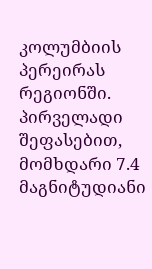კოლუმბიის პერეირას რეგიონში. პირველადი შეფასებით, მომხდარი 7.4 მაგნიტუდიანი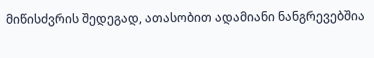მიწისძვრის შედეგად, ათასობით ადამიანი ნანგრევებშია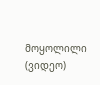მოყოლილი (ვიდეო)